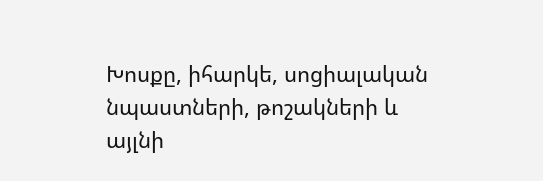Խոսքը, իհարկե, սոցիալական նպաստների, թոշակների և այլնի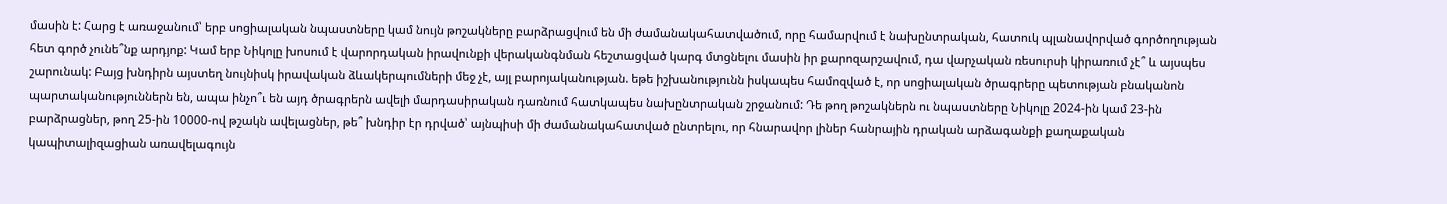մասին է: Հարց է առաջանում՝ երբ սոցիալական նպաստները կամ նույն թոշակները բարձրացվում են մի ժամանակահատվածում, որը համարվում է նախընտրական, հատուկ պլանավորված գործողության հետ գործ չունե՞նք արդյոք: Կամ երբ Նիկոլը խոսում է վարորդական իրավունքի վերականգնման հեշտացված կարգ մտցնելու մասին իր քարոզարշավում, դա վարչական ռեսուրսի կիրառում չէ՞ և այսպես շարունակ: Բայց խնդիրն այստեղ նույնիսկ իրավական ձևակերպումների մեջ չէ, այլ բարոյականության. եթե իշխանությունն իսկապես համոզված է, որ սոցիալական ծրագրերը պետության բնականոն պարտականություններն են, ապա ինչո՞ւ են այդ ծրագրերն ավելի մարդասիրական դառնում հատկապես նախընտրական շրջանում: Դե թող թոշակներն ու նպաստները Նիկոլը 2024-ին կամ 23-ին բարձրացներ, թող 25-ին 10000-ով թշակն ավելացներ, թե՞ խնդիր էր դրված՝ այնպիսի մի ժամանակահատված ընտրելու, որ հնարավոր լիներ հանրային դրական արձագանքի քաղաքական կապիտալիզացիան առավելագույն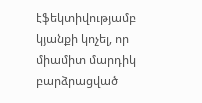էֆեկտիվությամբ կյանքի կոչել, որ միամիտ մարդիկ բարձրացված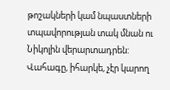թոշակների կամ նպաստների տպավորության տակ մնան ու Նիկոլին վերարտադրեն:
Վահագը, իհարկե, չէր կարող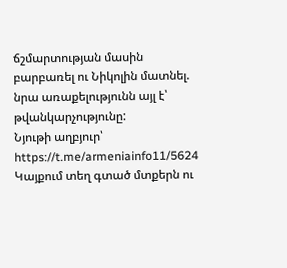ճշմարտության մասին բարբառել ու Նիկոլին մատնել. նրա առաքելությունն այլ է՝ թվանկարչությունը:
Նյութի աղբյուր՝ https://t.me/armeniainfo11/5624
Կայքում տեղ գտած մտքերն ու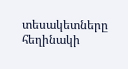տեսակետները հեղինակի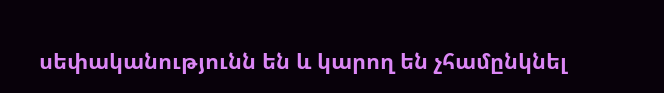սեփականությունն են և կարող են չհամընկնել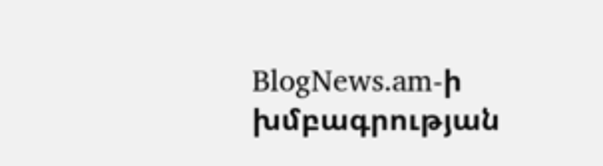BlogNews.am-ի խմբագրության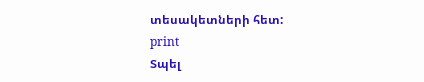տեսակետների հետ:
print
Տպել